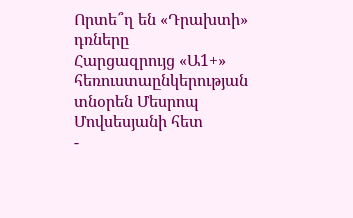Որտե՞ղ են «Դրախտի» դռները
Հարցազրույց «Ա1+» հեռուստաընկերության տնօրեն Մեսրոպ Մովսեսյանի հետ
-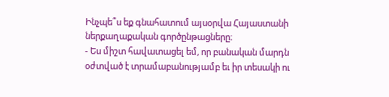Ինչպե՞ս եք գնահատում այսօրվա Հայաստանի ներքաղաքական գործընթացները։
- Ես միշտ հավատացել եմ, որ բանական մարդն օժտված է տրամաբանությամբ եւ իր տեսակի ու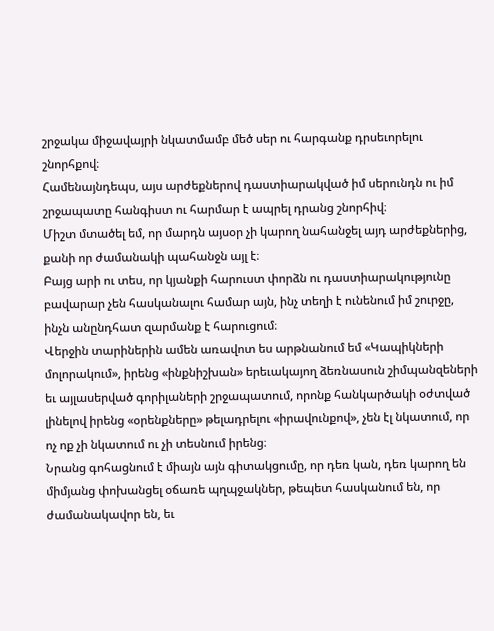շրջակա միջավայրի նկատմամբ մեծ սեր ու հարգանք դրսեւորելու շնորհքով։
Համենայնդեպս, այս արժեքներով դաստիարակված իմ սերունդն ու իմ շրջապատը հանգիստ ու հարմար է ապրել դրանց շնորհիվ։
Միշտ մտածել եմ, որ մարդն այսօր չի կարող նահանջել այդ արժեքներից, քանի որ ժամանակի պահանջն այլ է։
Բայց արի ու տես, որ կյանքի հարուստ փորձն ու դաստիարակությունը բավարար չեն հասկանալու համար այն, ինչ տեղի է ունենում իմ շուրջը, ինչն անընդհատ զարմանք է հարուցում։
Վերջին տարիներին ամեն առավոտ ես արթնանում եմ «Կապիկների մոլորակում», իրենց «ինքնիշխան» երեւակայող ձեռնասուն շիմպանզեների եւ այլասերված գորիլաների շրջապատում, որոնք հանկարծակի օժտված լինելով իրենց «օրենքները» թելադրելու «իրավունքով», չեն էլ նկատում, որ ոչ ոք չի նկատում ու չի տեսնում իրենց։
Նրանց գոհացնում է միայն այն գիտակցումը, որ դեռ կան, դեռ կարող են միմյանց փոխանցել օճառե պղպջակներ, թեպետ հասկանում են, որ ժամանակավոր են, եւ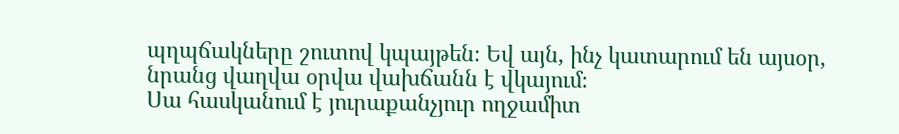պղպճակները շուտով կպայթեն։ Եվ այն, ինչ կատարում են այսօր, նրանց վաղվա օրվա վախճանն է վկայում։
Սա հասկանում է յուրաքանչյուր ողջամիտ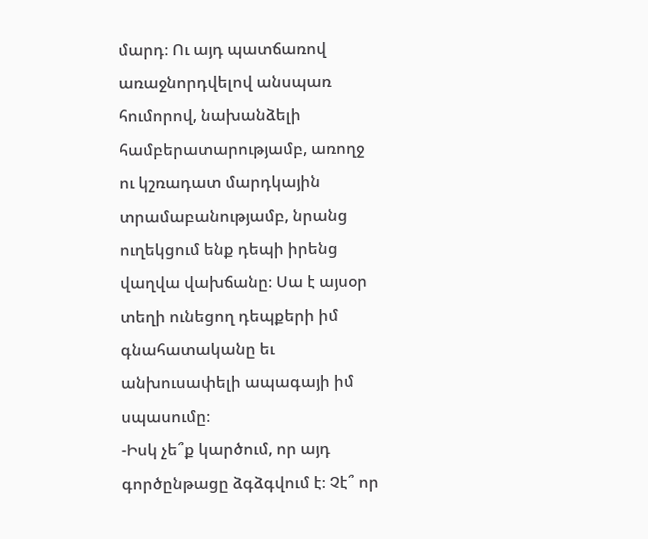մարդ։ Ու այդ պատճառով առաջնորդվելով անսպառ հումորով, նախանձելի համբերատարությամբ, առողջ ու կշռադատ մարդկային տրամաբանությամբ, նրանց ուղեկցում ենք դեպի իրենց վաղվա վախճանը։ Սա է այսօր տեղի ունեցող դեպքերի իմ գնահատականը եւ անխուսափելի ապագայի իմ սպասումը։
-Իսկ չե՞ք կարծում, որ այդ գործընթացը ձգձգվում է։ Չէ՞ որ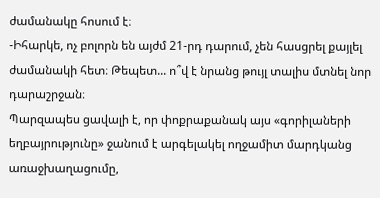ժամանակը հոսում է։
-Իհարկե, ոչ բոլորն են այժմ 21-րդ դարում, չեն հասցրել քայլել ժամանակի հետ։ Թեպետ... ո՞վ է նրանց թույլ տալիս մտնել նոր դարաշրջան։
Պարզապես ցավալի է, որ փոքրաքանակ այս «գորիլաների եղբայրությունը» ջանում է արգելակել ողջամիտ մարդկանց առաջխաղացումը,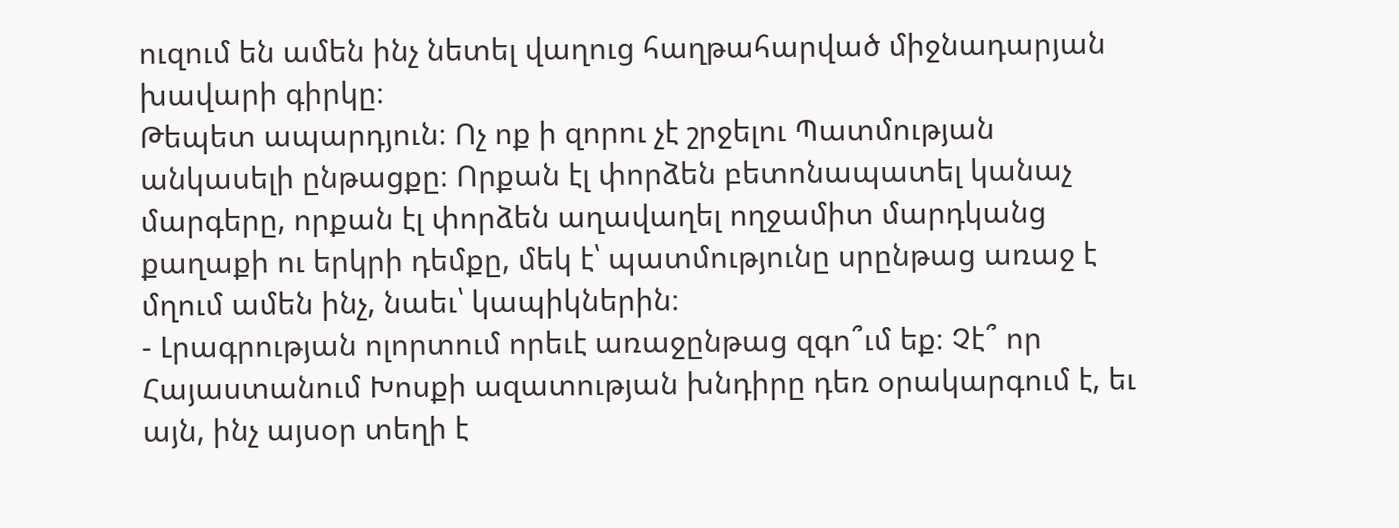ուզում են ամեն ինչ նետել վաղուց հաղթահարված միջնադարյան խավարի գիրկը։
Թեպետ ապարդյուն։ Ոչ ոք ի զորու չէ շրջելու Պատմության անկասելի ընթացքը։ Որքան էլ փորձեն բետոնապատել կանաչ մարգերը, որքան էլ փորձեն աղավաղել ողջամիտ մարդկանց քաղաքի ու երկրի դեմքը, մեկ է՝ պատմությունը սրընթաց առաջ է մղում ամեն ինչ, նաեւ՝ կապիկներին։
- Լրագրության ոլորտում որեւէ առաջընթաց զգո՞ւմ եք։ Չէ՞ որ Հայաստանում Խոսքի ազատության խնդիրը դեռ օրակարգում է, եւ այն, ինչ այսօր տեղի է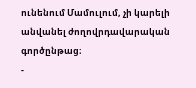ունենում Մամուլում, չի կարելի անվանել ժողովրդավարական գործընթաց։
-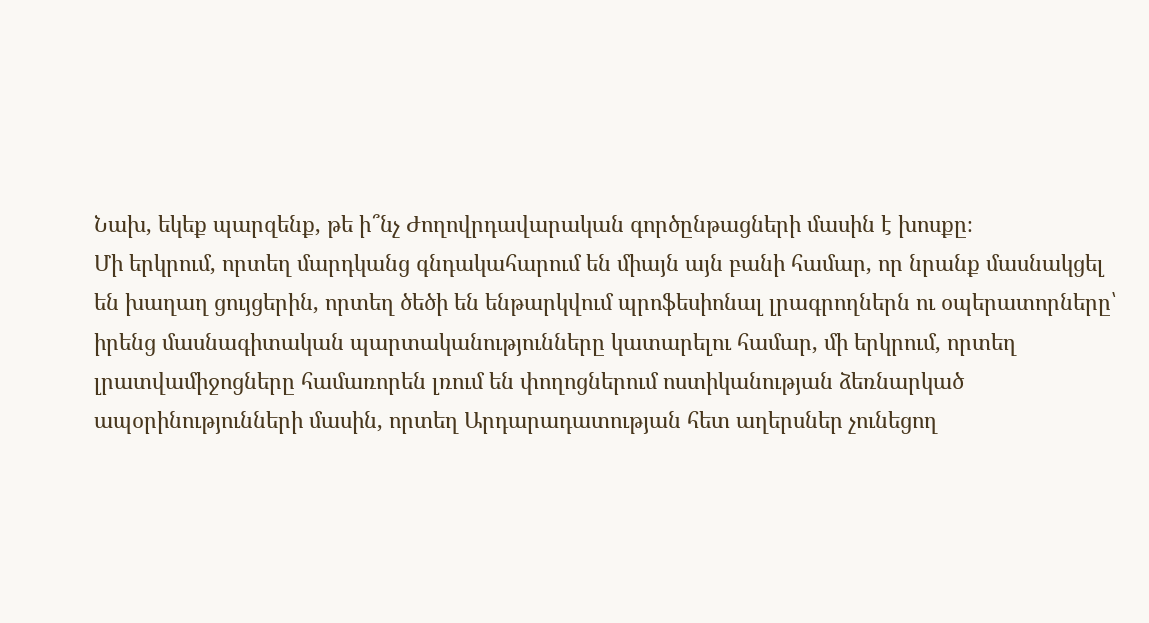Նախ, եկեք պարզենք, թե ի՞նչ Ժողովրդավարական գործընթացների մասին է խոսքը։
Մի երկրում, որտեղ մարդկանց գնդակահարում են միայն այն բանի համար, որ նրանք մասնակցել են խաղաղ ցույցերին, որտեղ ծեծի են ենթարկվում պրոֆեսիոնալ լրագրողներն ու օպերատորները՝ իրենց մասնագիտական պարտականությունները կատարելու համար, մի երկրում, որտեղ լրատվամիջոցները համառորեն լռում են փողոցներում ոստիկանության ձեռնարկած ապօրինությունների մասին, որտեղ Արդարադատության հետ աղերսներ չունեցող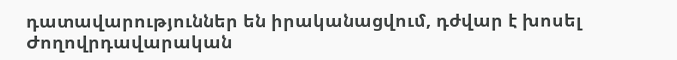դատավարություններ են իրականացվում, դժվար է խոսել Ժողովրդավարական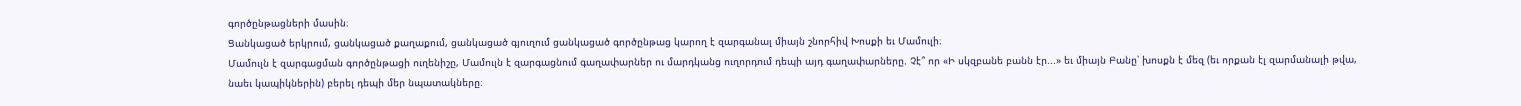գործընթացների մասին։
Ցանկացած երկրում, ցանկացած քաղաքում, ցանկացած գյուղում ցանկացած գործընթաց կարող է զարգանալ միայն շնորհիվ Խոսքի եւ Մամուլի։
Մամուլն է զարգացման գործընթացի ուղենիշը, Մամուլն է զարգացնում գաղափարներ ու մարդկանց ուղորդում դեպի այդ գաղափարները. Չէ՞ որ «Ի սկզբանե բանն էր...» եւ միայն Բանը՝ խոսքն է մեզ (եւ որքան էլ զարմանալի թվա, նաեւ կապիկներին) բերել դեպի մեր նպատակները։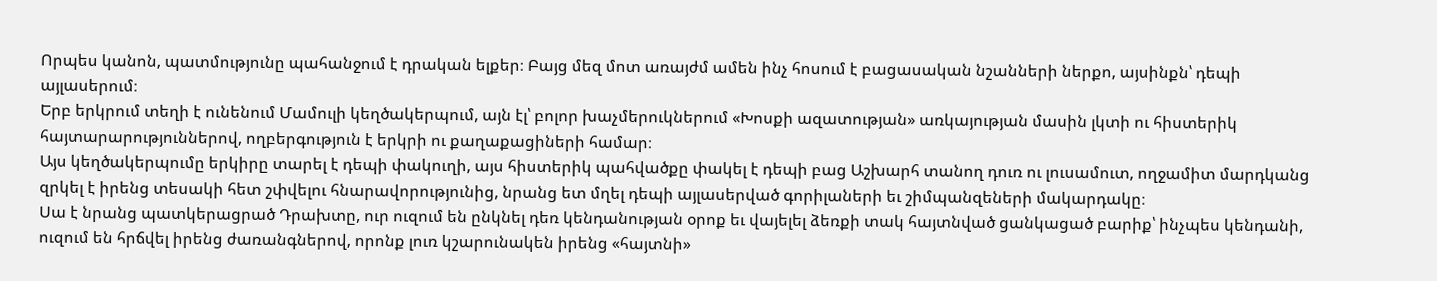Որպես կանոն, պատմությունը պահանջում է դրական ելքեր։ Բայց մեզ մոտ առայժմ ամեն ինչ հոսում է բացասական նշանների ներքո, այսինքն՝ դեպի այլասերում։
Երբ երկրում տեղի է ունենում Մամուլի կեղծակերպում, այն էլ՝ բոլոր խաչմերուկներում «Խոսքի ազատության» առկայության մասին լկտի ու հիստերիկ հայտարարություններով, ողբերգություն է երկրի ու քաղաքացիների համար։
Այս կեղծակերպումը երկիրը տարել է դեպի փակուղի, այս հիստերիկ պահվածքը փակել է դեպի բաց Աշխարհ տանող դուռ ու լուսամուտ, ողջամիտ մարդկանց զրկել է իրենց տեսակի հետ շփվելու հնարավորությունից, նրանց ետ մղել դեպի այլասերված գորիլաների եւ շիմպանզեների մակարդակը։
Սա է նրանց պատկերացրած Դրախտը, ուր ուզում են ընկնել դեռ կենդանության օրոք եւ վայելել ձեռքի տակ հայտնված ցանկացած բարիք՝ ինչպես կենդանի, ուզում են հրճվել իրենց ժառանգներով, որոնք լուռ կշարունակեն իրենց «հայտնի»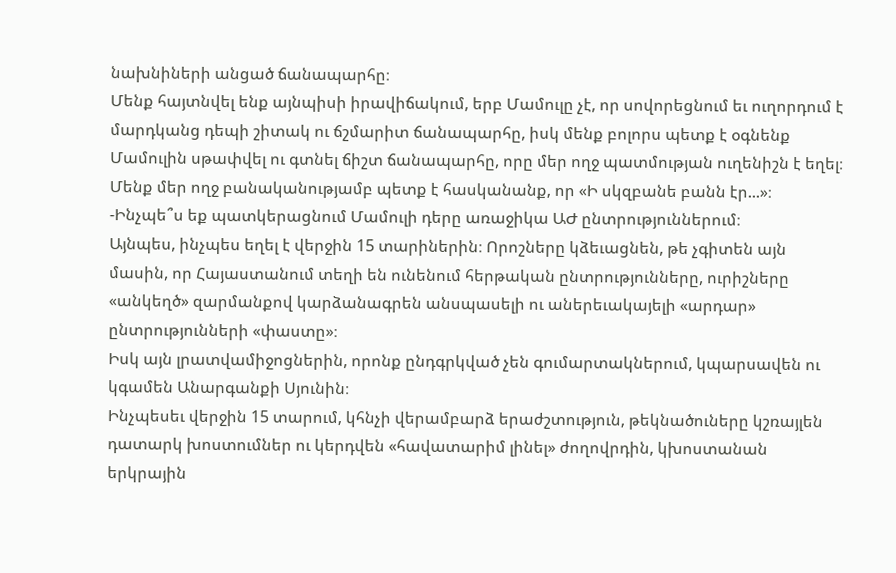նախնիների անցած ճանապարհը։
Մենք հայտնվել ենք այնպիսի իրավիճակում, երբ Մամուլը չէ, որ սովորեցնում եւ ուղորդում է մարդկանց դեպի շիտակ ու ճշմարիտ ճանապարհը, իսկ մենք բոլորս պետք է օգնենք Մամուլին սթափվել ու գտնել ճիշտ ճանապարհը, որը մեր ողջ պատմության ուղենիշն է եղել։
Մենք մեր ողջ բանականությամբ պետք է հասկանանք, որ «Ի սկզբանե բանն էր...»։
-Ինչպե՞ս եք պատկերացնում Մամուլի դերը առաջիկա ԱԺ ընտրություններում։
Այնպես, ինչպես եղել է վերջին 15 տարիներին։ Որոշները կձեւացնեն, թե չգիտեն այն մասին, որ Հայաստանում տեղի են ունենում հերթական ընտրությունները, ուրիշները «անկեղծ» զարմանքով կարձանագրեն անսպասելի ու աներեւակայելի «արդար» ընտրությունների «փաստը»։
Իսկ այն լրատվամիջոցներին, որոնք ընդգրկված չեն գումարտակներում, կպարսավեն ու կգամեն Անարգանքի Սյունին։
Ինչպեսեւ վերջին 15 տարում, կհնչի վերամբարձ երաժշտություն, թեկնածուները կշռայլեն դատարկ խոստումներ ու կերդվեն «հավատարիմ լինել» ժողովրդին, կխոստանան երկրային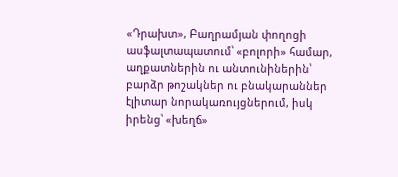«Դրախտ», Բաղրամյան փողոցի ասֆալտապատում՝ «բոլորի» համար, աղքատներին ու անտունիներին՝ բարձր թոշակներ ու բնակարաններ էլիտար նորակառույցներում, իսկ իրենց՝ «խեղճ»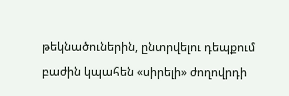թեկնածուներին, ընտրվելու դեպքում բաժին կպահեն «սիրելի» ժողովրդի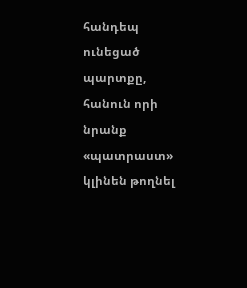հանդեպ ունեցած պարտքը, հանուն որի նրանք «պատրաստ» կլինեն թողնել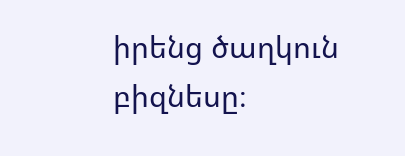իրենց ծաղկուն բիզնեսը։